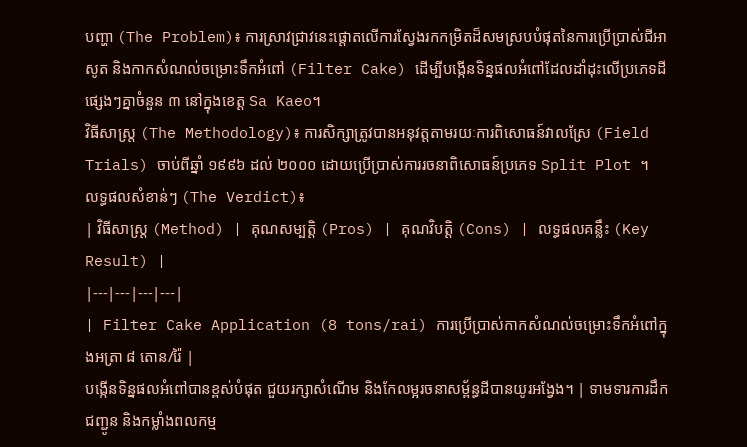បញ្ហា (The Problem)៖ ការស្រាវជ្រាវនេះផ្តោតលើការស្វែងរកកម្រិតដ៏សមស្របបំផុតនៃការប្រើប្រាស់ជីអាសូត និងកាកសំណល់ចម្រោះទឹកអំពៅ (Filter Cake) ដើម្បីបង្កើនទិន្នផលអំពៅដែលដាំដុះលើប្រភេទដីផ្សេងៗគ្នាចំនួន ៣ នៅក្នុងខេត្ត Sa Kaeo។
វិធីសាស្ត្រ (The Methodology)៖ ការសិក្សាត្រូវបានអនុវត្តតាមរយៈការពិសោធន៍វាលស្រែ (Field Trials) ចាប់ពីឆ្នាំ ១៩៩៦ ដល់ ២០០០ ដោយប្រើប្រាស់ការរចនាពិសោធន៍ប្រភេទ Split Plot ។
លទ្ធផលសំខាន់ៗ (The Verdict)៖
| វិធីសាស្ត្រ (Method) | គុណសម្បត្តិ (Pros) | គុណវិបត្តិ (Cons) | លទ្ធផលគន្លឹះ (Key Result) |
|---|---|---|---|
| Filter Cake Application (8 tons/rai) ការប្រើប្រាស់កាកសំណល់ចម្រោះទឹកអំពៅក្នុងអត្រា ៨ តោន/រ៉ៃ |
បង្កើនទិន្នផលអំពៅបានខ្ពស់បំផុត ជួយរក្សាសំណើម និងកែលម្អរចនាសម្ព័ន្ធដីបានយូរអង្វែង។ | ទាមទារការដឹកជញ្ជូន និងកម្លាំងពលកម្ម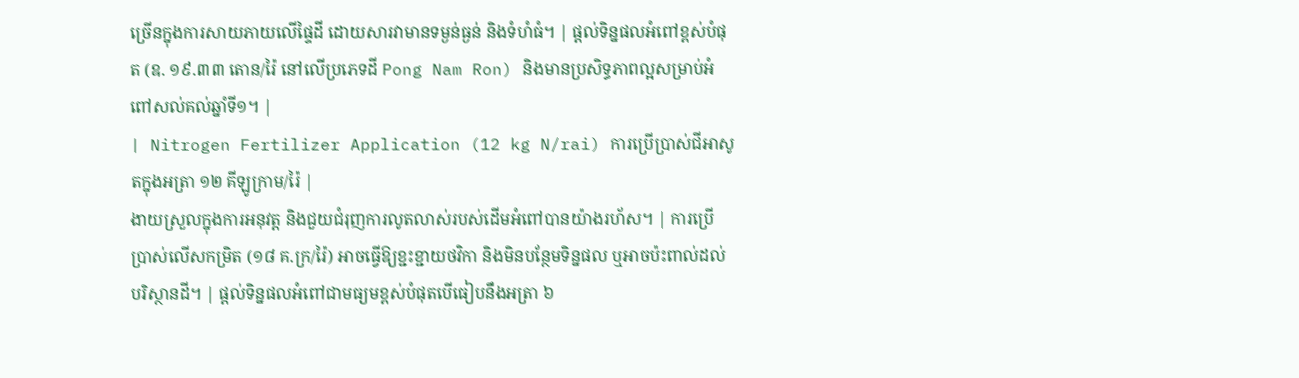ច្រើនក្នុងការសាយភាយលើផ្ទៃដី ដោយសារវាមានទម្ងន់ធ្ងន់ និងទំហំធំ។ | ផ្តល់ទិន្នផលអំពៅខ្ពស់បំផុត (ឧ. ១៩.៣៣ តោន/រ៉ៃ នៅលើប្រភេទដី Pong Nam Ron) និងមានប្រសិទ្ធភាពល្អសម្រាប់អំពៅសល់គល់ឆ្នាំទី១។ |
| Nitrogen Fertilizer Application (12 kg N/rai) ការប្រើប្រាស់ជីអាសូតក្នុងអត្រា ១២ គីឡូក្រាម/រ៉ៃ |
ងាយស្រួលក្នុងការអនុវត្ត និងជួយជំរុញការលូតលាស់របស់ដើមអំពៅបានយ៉ាងរហ័ស។ | ការប្រើប្រាស់លើសកម្រិត (១៨ គ.ក្រ/រ៉ៃ) អាចធ្វើឱ្យខ្ជះខ្ជាយថវិកា និងមិនបន្ថែមទិន្នផល ឬអាចប៉ះពាល់ដល់បរិស្ថានដី។ | ផ្តល់ទិន្នផលអំពៅជាមធ្យមខ្ពស់បំផុតបើធៀបនឹងអត្រា ៦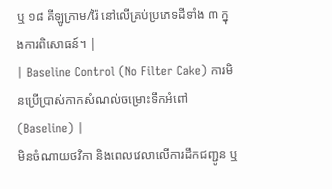ឬ ១៨ គីឡូក្រាម/រ៉ៃ នៅលើគ្រប់ប្រភេទដីទាំង ៣ ក្នុងការពិសោធន៍។ |
| Baseline Control (No Filter Cake) ការមិនប្រើប្រាស់កាកសំណល់ចម្រោះទឹកអំពៅ (Baseline) |
មិនចំណាយថវិកា និងពេលវេលាលើការដឹកជញ្ជូន ឬ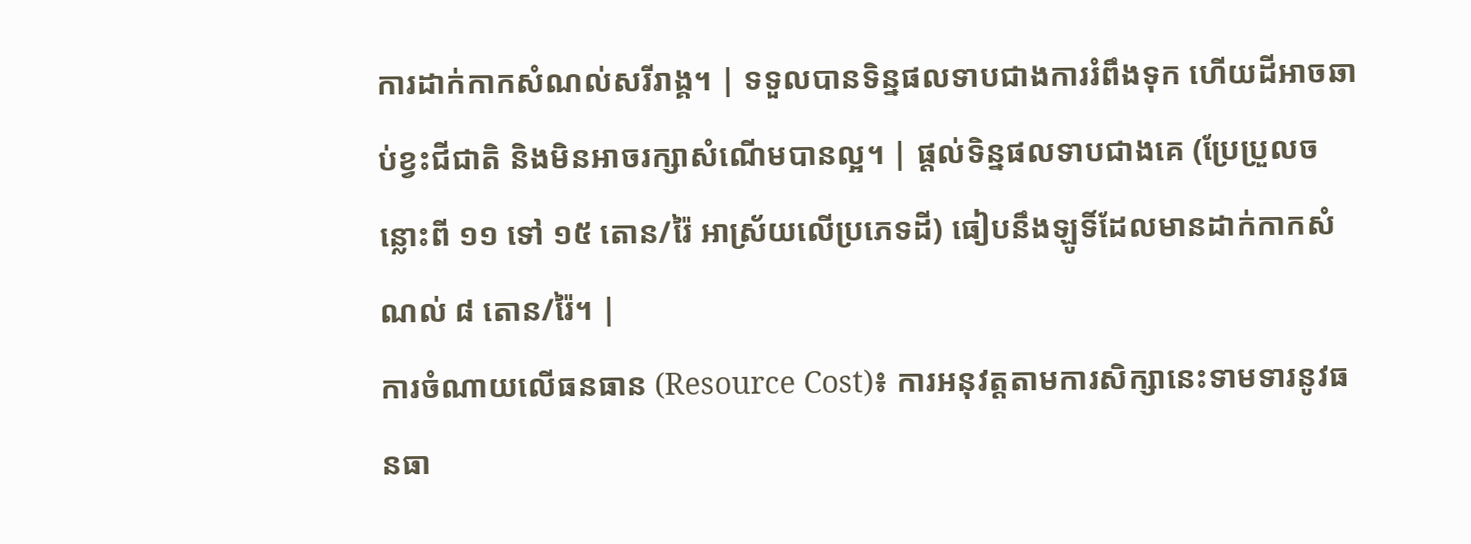ការដាក់កាកសំណល់សរីរាង្គ។ | ទទួលបានទិន្នផលទាបជាងការរំពឹងទុក ហើយដីអាចឆាប់ខ្វះជីជាតិ និងមិនអាចរក្សាសំណើមបានល្អ។ | ផ្តល់ទិន្នផលទាបជាងគេ (ប្រែប្រួលចន្លោះពី ១១ ទៅ ១៥ តោន/រ៉ៃ អាស្រ័យលើប្រភេទដី) ធៀបនឹងឡូទិ៍ដែលមានដាក់កាកសំណល់ ៨ តោន/រ៉ៃ។ |
ការចំណាយលើធនធាន (Resource Cost)៖ ការអនុវត្តតាមការសិក្សានេះទាមទារនូវធនធា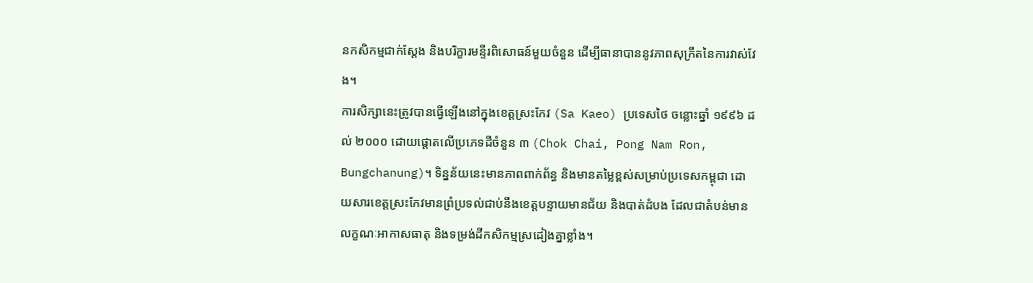នកសិកម្មជាក់ស្តែង និងបរិក្ខារមន្ទីរពិសោធន៍មួយចំនួន ដើម្បីធានាបាននូវភាពសុក្រឹតនៃការវាស់វែង។
ការសិក្សានេះត្រូវបានធ្វើឡើងនៅក្នុងខេត្តស្រះកែវ (Sa Kaeo) ប្រទេសថៃ ចន្លោះឆ្នាំ ១៩៩៦ ដល់ ២០០០ ដោយផ្តោតលើប្រភេទដីចំនួន ៣ (Chok Chai, Pong Nam Ron, Bungchanung)។ ទិន្នន័យនេះមានភាពពាក់ព័ន្ធ និងមានតម្លៃខ្ពស់សម្រាប់ប្រទេសកម្ពុជា ដោយសារខេត្តស្រះកែវមានព្រំប្រទល់ជាប់នឹងខេត្តបន្ទាយមានជ័យ និងបាត់ដំបង ដែលជាតំបន់មានលក្ខណៈអាកាសធាតុ និងទម្រង់ដីកសិកម្មស្រដៀងគ្នាខ្លាំង។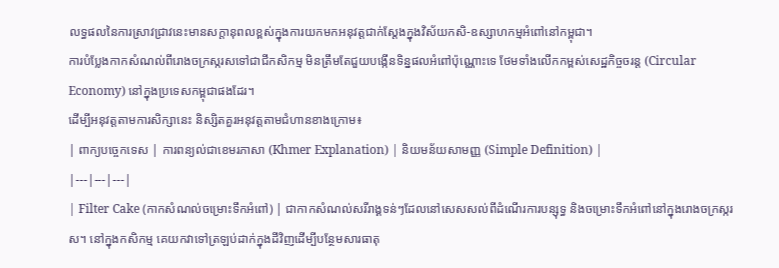លទ្ធផលនៃការស្រាវជ្រាវនេះមានសក្តានុពលខ្ពស់ក្នុងការយកមកអនុវត្តជាក់ស្តែងក្នុងវិស័យកសិ-ឧស្សាហកម្មអំពៅនៅកម្ពុជា។
ការបំប្លែងកាកសំណល់ពីរោងចក្រស្ករសទៅជាជីកសិកម្ម មិនត្រឹមតែជួយបង្កើនទិន្នផលអំពៅប៉ុណ្ណោះទេ ថែមទាំងលើកកម្ពស់សេដ្ឋកិច្ចចរន្ត (Circular Economy) នៅក្នុងប្រទេសកម្ពុជាផងដែរ។
ដើម្បីអនុវត្តតាមការសិក្សានេះ និស្សិតគួរអនុវត្តតាមជំហានខាងក្រោម៖
| ពាក្យបច្ចេកទេស | ការពន្យល់ជាខេមរភាសា (Khmer Explanation) | និយមន័យសាមញ្ញ (Simple Definition) |
|---|---|---|
| Filter Cake (កាកសំណល់ចម្រោះទឹកអំពៅ) | ជាកាកសំណល់សរីរាង្គទន់ៗដែលនៅសេសសល់ពីដំណើរការបន្សុទ្ធ និងចម្រោះទឹកអំពៅនៅក្នុងរោងចក្រស្ករស។ នៅក្នុងកសិកម្ម គេយកវាទៅត្រឡប់ដាក់ក្នុងដីវិញដើម្បីបន្ថែមសារធាតុ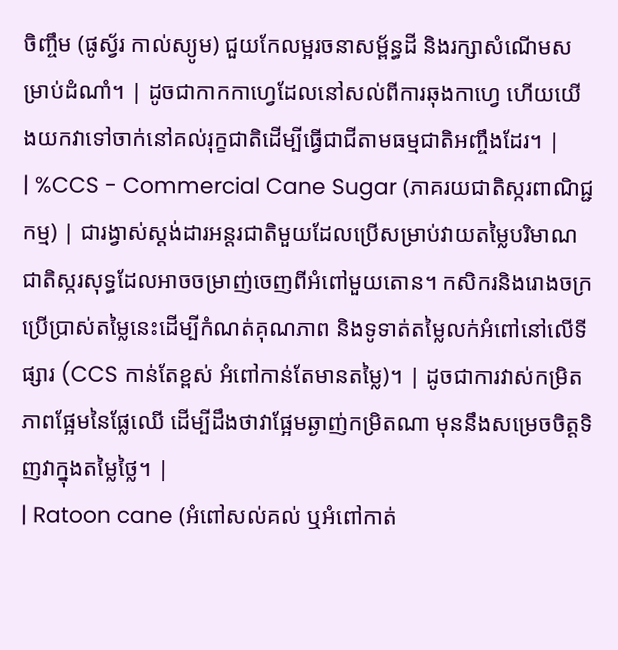ចិញ្ចឹម (ផូស្វ័រ កាល់ស្យូម) ជួយកែលម្អរចនាសម្ព័ន្ធដី និងរក្សាសំណើមសម្រាប់ដំណាំ។ | ដូចជាកាកកាហ្វេដែលនៅសល់ពីការឆុងកាហ្វេ ហើយយើងយកវាទៅចាក់នៅគល់រុក្ខជាតិដើម្បីធ្វើជាជីតាមធម្មជាតិអញ្ចឹងដែរ។ |
| %CCS - Commercial Cane Sugar (ភាគរយជាតិស្ករពាណិជ្ជកម្ម) | ជារង្វាស់ស្តង់ដារអន្តរជាតិមួយដែលប្រើសម្រាប់វាយតម្លៃបរិមាណជាតិស្ករសុទ្ធដែលអាចចម្រាញ់ចេញពីអំពៅមួយតោន។ កសិករនិងរោងចក្រប្រើប្រាស់តម្លៃនេះដើម្បីកំណត់គុណភាព និងទូទាត់តម្លៃលក់អំពៅនៅលើទីផ្សារ (CCS កាន់តែខ្ពស់ អំពៅកាន់តែមានតម្លៃ)។ | ដូចជាការវាស់កម្រិតភាពផ្អែមនៃផ្លែឈើ ដើម្បីដឹងថាវាផ្អែមឆ្ងាញ់កម្រិតណា មុននឹងសម្រេចចិត្តទិញវាក្នុងតម្លៃថ្លៃ។ |
| Ratoon cane (អំពៅសល់គល់ ឬអំពៅកាត់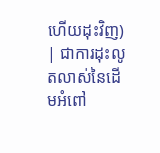ហើយដុះវិញ) | ជាការដុះលូតលាស់នៃដើមអំពៅ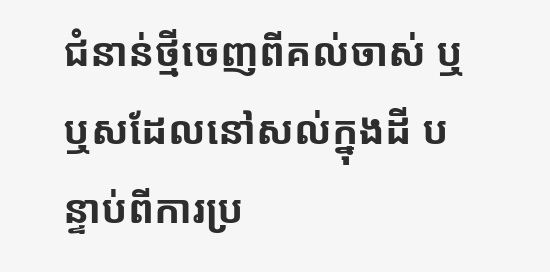ជំនាន់ថ្មីចេញពីគល់ចាស់ ឬឬសដែលនៅសល់ក្នុងដី បន្ទាប់ពីការប្រ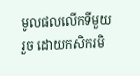មូលផលលើកទីមួយរួច ដោយកសិករមិ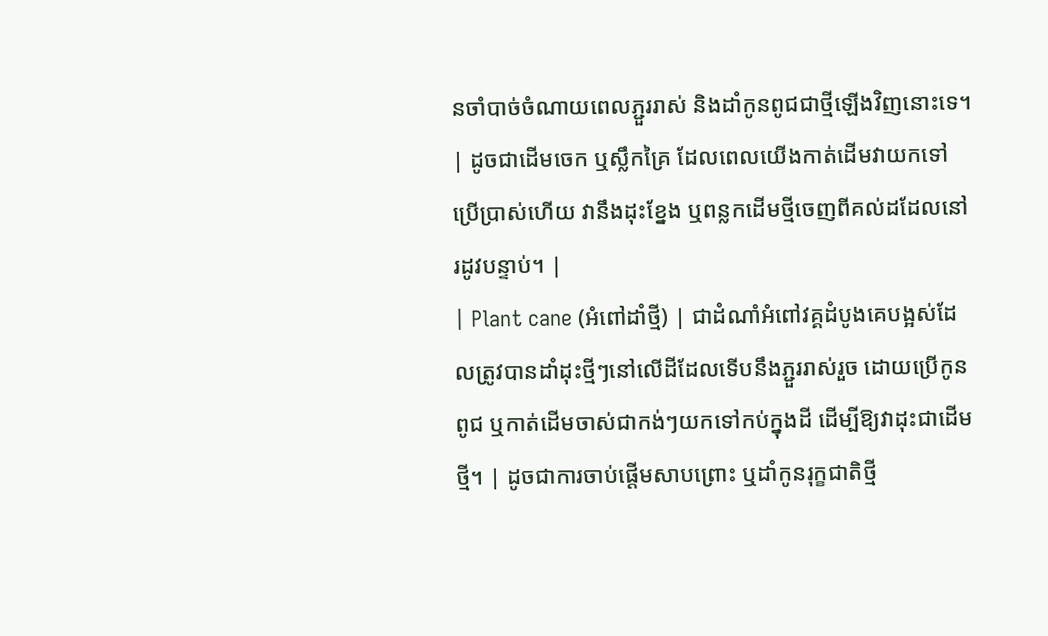នចាំបាច់ចំណាយពេលភ្ជួររាស់ និងដាំកូនពូជជាថ្មីឡើងវិញនោះទេ។ | ដូចជាដើមចេក ឬស្លឹកគ្រៃ ដែលពេលយើងកាត់ដើមវាយកទៅប្រើប្រាស់ហើយ វានឹងដុះខ្នែង ឬពន្លកដើមថ្មីចេញពីគល់ដដែលនៅរដូវបន្ទាប់។ |
| Plant cane (អំពៅដាំថ្មី) | ជាដំណាំអំពៅវគ្គដំបូងគេបង្អស់ដែលត្រូវបានដាំដុះថ្មីៗនៅលើដីដែលទើបនឹងភ្ជួររាស់រួច ដោយប្រើកូនពូជ ឬកាត់ដើមចាស់ជាកង់ៗយកទៅកប់ក្នុងដី ដើម្បីឱ្យវាដុះជាដើមថ្មី។ | ដូចជាការចាប់ផ្តើមសាបព្រោះ ឬដាំកូនរុក្ខជាតិថ្មី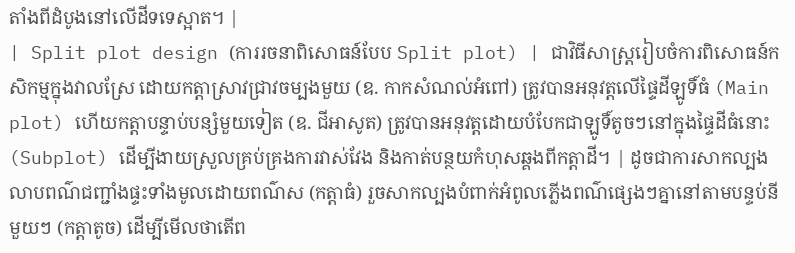តាំងពីដំបូងនៅលើដីទទេស្អាត។ |
| Split plot design (ការរចនាពិសោធន៍បែប Split plot) | ជាវិធីសាស្ត្ររៀបចំការពិសោធន៍កសិកម្មក្នុងវាលស្រែ ដោយកត្តាស្រាវជ្រាវចម្បងមួយ (ឧ. កាកសំណល់អំពៅ) ត្រូវបានអនុវត្តលើផ្ទៃដីឡូទិ៍ធំ (Main plot) ហើយកត្តាបន្ទាប់បន្សំមួយទៀត (ឧ. ជីអាសូត) ត្រូវបានអនុវត្តដោយបំបែកជាឡូទិ៍តូចៗនៅក្នុងផ្ទៃដីធំនោះ (Subplot) ដើម្បីងាយស្រួលគ្រប់គ្រងការវាស់វែង និងកាត់បន្ថយកំហុសឆ្គងពីកត្តាដី។ | ដូចជាការសាកល្បងលាបពណ៌ជញ្ជាំងផ្ទះទាំងមូលដោយពណ៌ស (កត្តាធំ) រួចសាកល្បងបំពាក់អំពូលភ្លើងពណ៌ផ្សេងៗគ្នានៅតាមបន្ទប់នីមួយៗ (កត្តាតូច) ដើម្បីមើលថាតើព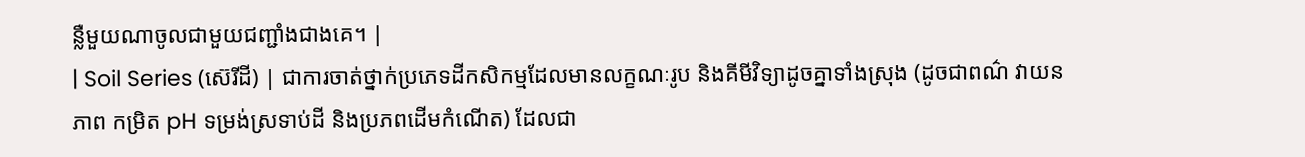ន្លឺមួយណាចូលជាមួយជញ្ជាំងជាងគេ។ |
| Soil Series (ស៊េរីដី) | ជាការចាត់ថ្នាក់ប្រភេទដីកសិកម្មដែលមានលក្ខណៈរូប និងគីមីវិទ្យាដូចគ្នាទាំងស្រុង (ដូចជាពណ៌ វាយនភាព កម្រិត pH ទម្រង់ស្រទាប់ដី និងប្រភពដើមកំណើត) ដែលជា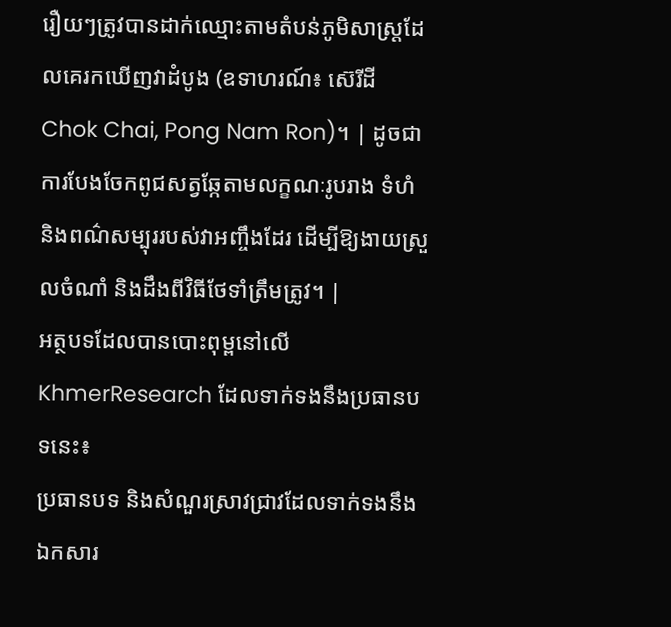រឿយៗត្រូវបានដាក់ឈ្មោះតាមតំបន់ភូមិសាស្ត្រដែលគេរកឃើញវាដំបូង (ឧទាហរណ៍៖ ស៊េរីដី Chok Chai, Pong Nam Ron)។ | ដូចជាការបែងចែកពូជសត្វឆ្កែតាមលក្ខណៈរូបរាង ទំហំ និងពណ៌សម្បុររបស់វាអញ្ចឹងដែរ ដើម្បីឱ្យងាយស្រួលចំណាំ និងដឹងពីវិធីថែទាំត្រឹមត្រូវ។ |
អត្ថបទដែលបានបោះពុម្ពនៅលើ KhmerResearch ដែលទាក់ទងនឹងប្រធានបទនេះ៖
ប្រធានបទ និងសំណួរស្រាវជ្រាវដែលទាក់ទងនឹងឯកសារ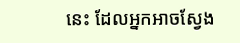នេះ ដែលអ្នកអាចស្វែង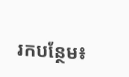រកបន្ថែម៖